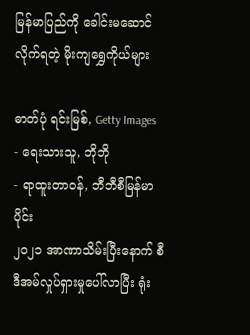မြန်မာပြည်ကို ခေါင်းမဆောင်လိုက်ရတဲ့ မိုးကျရွှေကိုယ်များ

ဓာတ်ပုံ ရင်းမြစ်, Getty Images
- ရေးသားသူ, ဘိုဘို
- ရာထူးတာဝန်, ဘီဘီစီမြန်မာပိုင်း
၂၀၂၁ အာဏာသိမ်းပြီးနောက် စီဒီအမ်လှုပ်ရှားမှုပေါ်လာပြီး ရုံး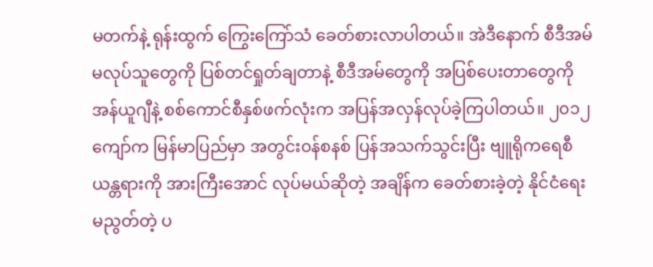မတက်နဲ့ ရုန်းထွက် ကြွေးကြော်သံ ခေတ်စားလာပါတယ်။ အဲဒီနောက် စီဒီအမ် မလုပ်သူတွေကို ပြစ်တင်ရှုတ်ချတာနဲ့ စီဒီအမ်တွေကို အပြစ်ပေးတာတွေကို အန်ယူဂျီနဲ့ စစ်ကောင်စီနှစ်ဖက်လုံးက အပြန်အလှန်လုပ်ခဲ့ကြပါတယ်။ ၂၀၁၂ ကျော်က မြန်မာပြည်မှာ အတွင်း၀န်စနစ် ပြန်အသက်သွင်းပြီး ဗျူရိုကရေစီယန္တရားကို အားကြီးအောင် လုပ်မယ်ဆိုတဲ့ အချိန်က ခေတ်စားခဲ့တဲ့ နိုင်ငံရေးမညွတ်တဲ့ ပ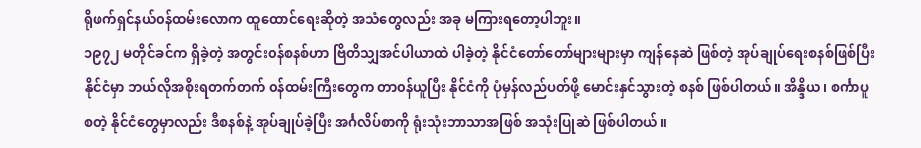ရိုဖက်ရှင်နယ်၀န်ထမ်းလောက ထူထောင်ရေးဆိုတဲ့ အသံတွေလည်း အခု မကြားရတော့ပါဘူး။
၁၉၇၂ မတိုင်ခင်က ရှိခဲ့တဲ့ အတွင်း၀န်စနစ်ဟာ ဗြိတိသျှအင်ပါယာထဲ ပါခဲ့တဲ့ နိုင်ငံတော်တော်များများမှာ ကျန်နေဆဲ ဖြစ်တဲ့ အုပ်ချုပ်ရေးစနစ်ဖြစ်ပြီး နိုင်ငံမှာ ဘယ်လိုအစိုးရတက်တက် ၀န်ထမ်းကြီးတွေက တာ၀န်ယူပြီး နိုင်ငံကို ပုံမှန်လည်ပတ်ဖို့ မောင်းနှင်သွားတဲ့ စနစ် ဖြစ်ပါတယ်။ အိန္ဒိယ၊ စင်္ကာပူ စတဲ့ နိုင်ငံတွေမှာလည်း ဒီစနစ်နဲ့ အုပ်ချုပ်ခဲ့ပြီး အင်္ဂလိပ်စာကို ရုံးသုံးဘာသာအဖြစ် အသုံးပြုဆဲ ဖြစ်ပါတယ်။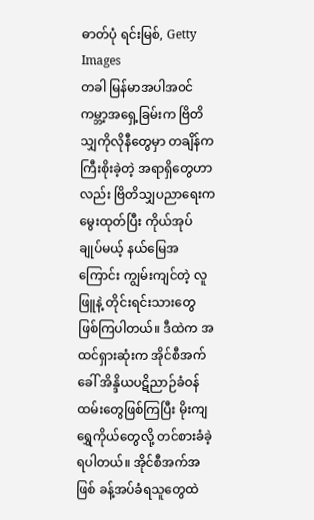ဓာတ်ပုံ ရင်းမြစ်, Getty Images
တခါ မြန်မာအပါအ၀င် ကမ္ဘာ့အရှေ့ခြမ်းက ဗြိတိသျှကိုလိုနီတွေမှာ တချိန်က ကြီးစိုးခဲ့တဲ့ အရာရှိတွေဟာလည်း ဗြိတိသျှပညာရေးက မွေးထုတ်ပြီး ကိုယ်အုပ်ချုပ်မယ့် နယ်မြေအကြောင်း ကျွမ်းကျင်တဲ့ လူဖြူနဲ့ တိုင်းရင်းသားတွေ ဖြစ်ကြပါတယ်။ ဒီထဲက အထင်ရှားဆုံးက အိုင်စီအက် ခေါ် အိန္ဒိယပဋိညာဉ်ခံဝန်ထမ်းတွေဖြစ်ကြပြီး မိုးကျရွှေကိုယ်တွေလို့ တင်စားခံခဲ့ရပါတယ်။ အိုင်စီအက်အဖြစ် ခန့်အပ်ခံရသူတွေထဲ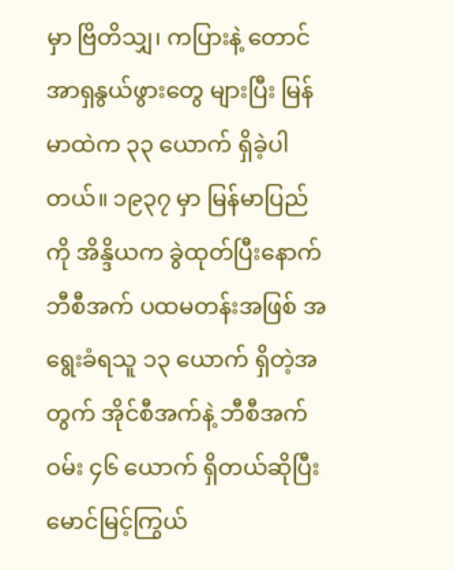မှာ ဗြိတိသျှ၊ ကပြားနဲ့ တောင်အာရှနွယ်ဖွားတွေ များပြီး မြန်မာထဲက ၃၃ ယောက် ရှိခဲ့ပါတယ်။ ၁၉၃၇ မှာ မြန်မာပြည်ကို အိန္ဒိယက ခွဲထုတ်ပြီးနောက် ဘီစီအက် ပထမတန်းအဖြစ် အရွေးခံရသူ ၁၃ ယောက် ရှိတဲ့အတွက် အိုင်စီအက်နဲ့ ဘီစီအက်ဝမ်း ၄၆ ယောက် ရှိတယ်ဆိုပြီး မောင်မြင့်ကြွယ်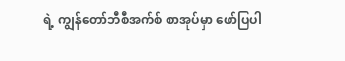ရဲ့ ကျွန်တော်ဘီစီအက်စ် စာအုပ်မှာ ဖော်ပြပါ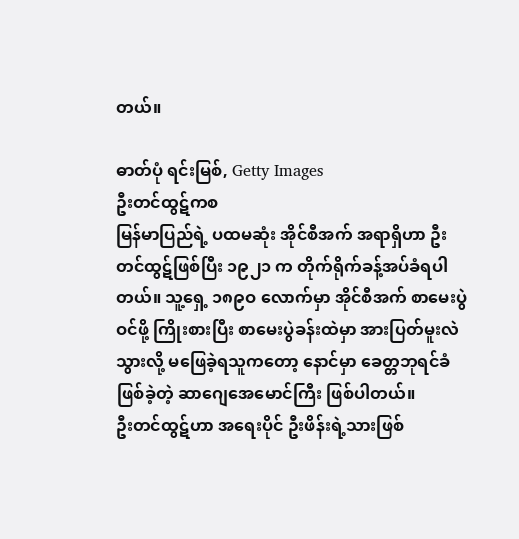တယ်။

ဓာတ်ပုံ ရင်းမြစ်, Getty Images
ဦးတင်ထွဋ်ကစ
မြန်မာပြည်ရဲ့ ပထမဆုံး အိုင်စီအက် အရာရှိဟာ ဦးတင်ထွဋ်ဖြစ်ပြီး ၁၉၂၁ က တိုက်ရိုက်ခန့်အပ်ခံရပါတယ်။ သူ့ရှေ့ ၁၈၉ဝ လောက်မှာ အိုင်စီအက် စာမေးပွဲဝင်ဖို့ ကြိုးစားပြီး စာမေးပွဲခန်းထဲမှာ အားပြတ်မူးလဲသွားလို့ မဖြေခဲ့ရသူကတော့ နောင်မှာ ခေတ္တဘုရင်ခံ ဖြစ်ခဲ့တဲ့ ဆာဂျေအေမောင်ကြီး ဖြစ်ပါတယ်။
ဦးတင်ထွဋ်ဟာ အရေးပိုင် ဦးဖိန်းရဲ့သားဖြစ်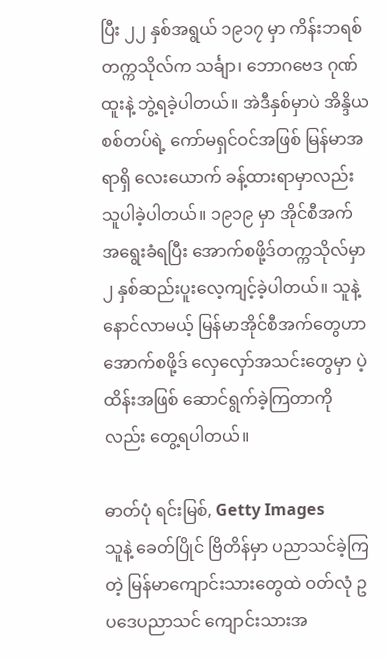ပြီး ၂၂ နှစ်အရွယ် ၁၉၁၇ မှာ ကိန်းဘရစ်တက္ကသိုလ်က သင်္ချာ၊ ဘောဂဗေဒ ဂုဏ်ထူးနဲ့ ဘွဲ့ရခဲ့ပါတယ်။ အဲဒီနှစ်မှာပဲ အိန္ဒိယစစ်တပ်ရဲ့ ကော်မရှင်ဝင်အဖြစ် မြန်မာအရာရှိ လေးယောက် ခန့်ထားရာမှာလည်း သူပါခဲ့ပါတယ်။ ၁၉၁၉ မှာ အိုင်စီအက် အရွေးခံရပြီး အောက်စဖို့ဒ်တက္ကသိုလ်မှာ ၂ နှစ်ဆည်းပူးလေ့ကျင့်ခဲ့ပါတယ်။ သူနဲ့ နောင်လာမယ့် မြန်မာအိုင်စီအက်တွေဟာ အောက်စဖို့ဒ် လှေလှော်အသင်းတွေမှာ ပဲ့ထိန်းအဖြစ် ဆောင်ရွက်ခဲ့ကြတာကိုလည်း တွေ့ရပါတယ်။

ဓာတ်ပုံ ရင်းမြစ်, Getty Images
သူနဲ့ ခေတ်ပြိုင် ဗြိတိန်မှာ ပညာသင်ခဲ့ကြတဲ့ မြန်မာကျောင်းသားတွေထဲ ဝတ်လုံ ဥပဒေပညာသင် ကျောင်းသားအ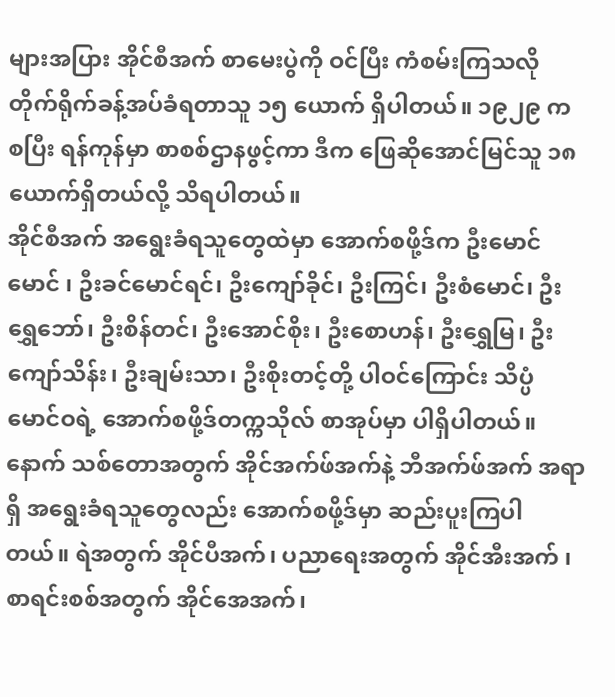များအပြား အိုင်စီအက် စာမေးပွဲကို ဝင်ပြီး ကံစမ်းကြသလို တိုက်ရိုက်ခန့်အပ်ခံရတာသူ ၁၅ ယောက် ရှိပါတယ်။ ၁၉၂၉ က စပြီး ရန်ကုန်မှာ စာစစ်ဌာနဖွင့်ကာ ဒီက ဖြေဆိုအောင်မြင်သူ ၁၈ ယောက်ရှိတယ်လို့ သိရပါတယ်။
အိုင်စီအက် အရွေးခံရသူတွေထဲမှာ အောက်စဖို့ဒ်က ဦးမောင်မောင် ၊ ဦးခင်မောင်ရင်၊ ဦးကျော်ခိုင်၊ ဦးကြင်၊ ဦးစံမောင်၊ ဦးရွှေဘော်၊ ဦးစိန်တင်၊ ဦးအောင်စိုး၊ ဦးစောဟန်၊ ဦးရွှေမြ၊ ဦးကျော်သိန်း၊ ဦးချမ်းသာ၊ ဦးစိုးတင့်တို့ ပါဝင်ကြောင်း သိပ္ပံမောင်ဝရဲ့ အောက်စဖို့ဒ်တက္ကသိုလ် စာအုပ်မှာ ပါရှိပါတယ်။ နောက် သစ်တောအတွက် အိုင်အက်ဖ်အက်နဲ့ ဘီအက်ဖ်အက် အရာရှိ အရွေးခံရသူတွေလည်း အောက်စဖို့ဒ်မှာ ဆည်းပူးကြပါတယ်။ ရဲအတွက် အိုင်ပီအက်၊ ပညာရေးအတွက် အိုင်အီးအက် ၊ စာရင်းစစ်အတွက် အိုင်အေအက်၊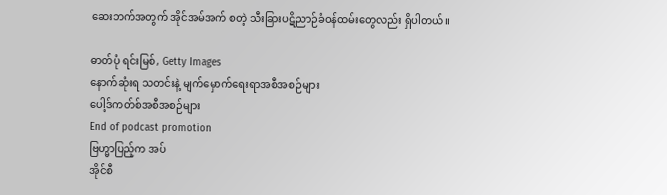ဆေးဘက်အတွက် အိုင်အမ်အက် စတဲ့ သီးခြားပဋိညာဉ်ခံဝန်ထမ်းတွေလည်း ရှိပါတယ်။

ဓာတ်ပုံ ရင်းမြစ်, Getty Images
နောက်ဆုံးရ သတင်းနဲ့ မျက်မှောက်ရေးရာအစီအစဉ်များ
ပေါ့ဒ်ကတ်စ်အစီအစဉ်များ
End of podcast promotion
ဗြဟ္မာပြည့်က အပ်
အိုင်စီ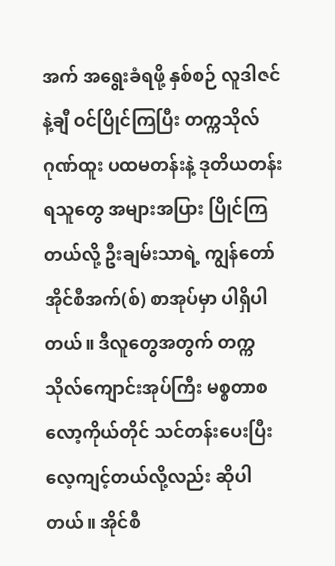အက် အရွေးခံရဖို့ နှစ်စဉ် လူဒါဇင်နဲ့ချီ ဝင်ပြိုင်ကြပြီး တက္ကသိုလ်ဂုဏ်ထူး ပထမတန်းနဲ့ ဒုတိယတန်းရသူတွေ အများအပြား ပြိုင်ကြတယ်လို့ ဦးချမ်းသာရဲ့ ကျွန်တော်အိုင်စီအက်(စ်) စာအုပ်မှာ ပါရှိပါတယ်။ ဒီလူတွေအတွက် တက္ကသိုလ်ကျောင်းအုပ်ကြီး မစ္စတာစလော့ကိုယ်တိုင် သင်တန်းပေးပြီး လေ့ကျင့်တယ်လို့လည်း ဆိုပါတယ်။ အိုင်စီ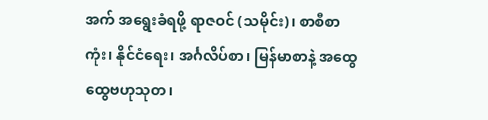အက် အရွေးခံရဖို့ ရာဇဝင် (သမိုင်း)၊ စာစီစာကုံး၊ နိုင်ငံရေး၊ အင်္ဂလိပ်စာ၊ မြန်မာစာနဲ့ အထွေထွေဗဟုသုတ၊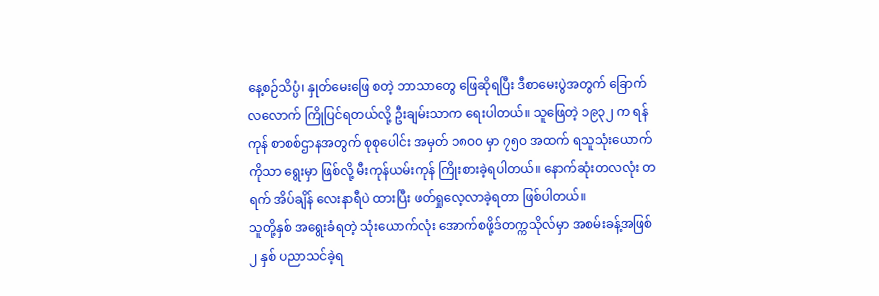နေ့စဉ်သိပ္ပံ၊ နှုတ်မေးဖြေ စတဲ့ ဘာသာတွေ ဖြေဆိုရပြီး ဒီစာမေးပွဲအတွက် ခြောက်လလောက် ကြိုပြင်ရတယ်လို့ ဦးချမ်းသာက ရေးပါတယ်။ သူဖြေတဲ့ ၁၉၃၂ က ရန်ကုန် စာစစ်ဌာနအတွက် စုစုပေါင်း အမှတ် ၁၈ဝ၀ မှာ ၇၅ဝ အထက် ရသူသုံးယောက်ကိုသာ ရွေးမှာ ဖြစ်လို့ မီးကုန်ယမ်းကုန် ကြိုးစားခဲ့ရပါတယ်။ နောက်ဆုံးတလလုံး တရက် အိပ်ချိန် လေးနာရီပဲ ထားပြီး ဖတ်ရှုလေ့လာခဲ့ရတာ ဖြစ်ပါတယ်။
သူတို့နှစ် အရွေးခံရတဲ့ သုံးယောက်လုံး အောက်စဖို့ဒ်တက္ကသိုလ်မှာ အစမ်းခန့်အဖြစ် ၂ နှစ် ပညာသင်ခဲ့ရ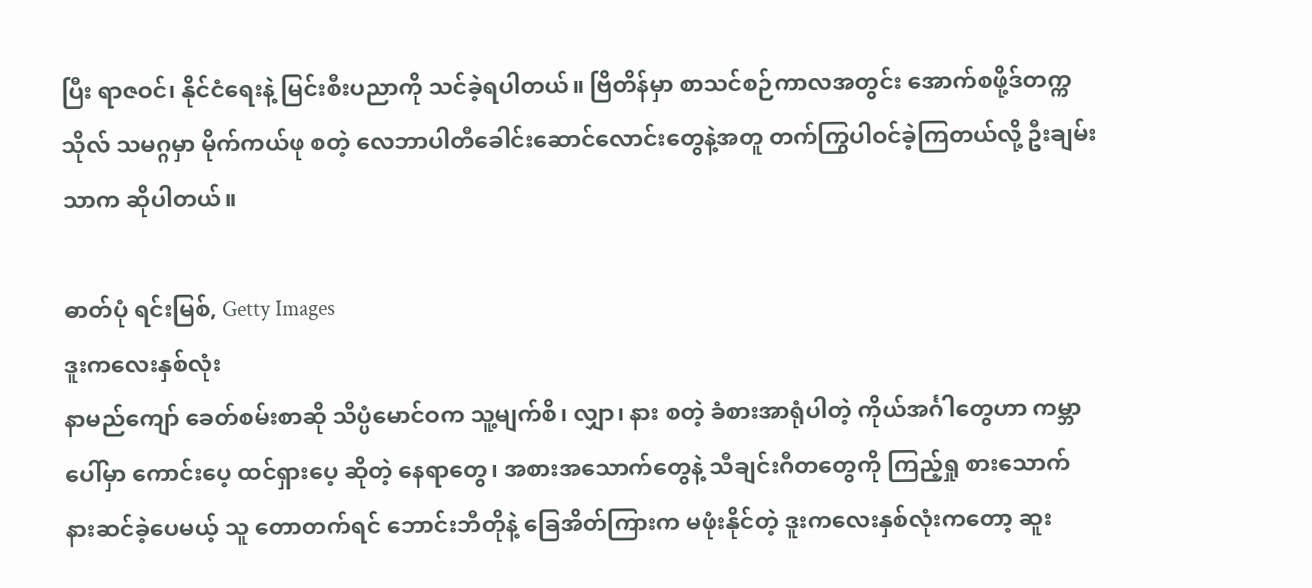ပြီး ရာဇဝင်၊ နိုင်ငံရေးနဲ့ မြင်းစီးပညာကို သင်ခဲ့ရပါတယ်။ ဗြိတိန်မှာ စာသင်စဉ်ကာလအတွင်း အောက်စဖို့ဒ်တက္ကသိုလ် သမဂ္ဂမှာ မိုက်ကယ်ဖု စတဲ့ လေဘာပါတီခေါင်းဆောင်လောင်းတွေနဲ့အတူ တက်ကြွပါဝင်ခဲ့ကြတယ်လို့ ဦးချမ်းသာက ဆိုပါတယ်။

ဓာတ်ပုံ ရင်းမြစ်, Getty Images
ဒူးကလေးနှစ်လုံး
နာမည်ကျော် ခေတ်စမ်းစာဆို သိပ္ပံမောင်ဝက သူ့မျက်စိ၊ လျှာ၊ နား စတဲ့ ခံစားအာရုံပါတဲ့ ကိုယ်အင်္ဂါတွေဟာ ကမ္ဘာပေါ်မှာ ကောင်းပေ့ ထင်ရှားပေ့ ဆိုတဲ့ နေရာတွေ၊ အစားအသောက်တွေနဲ့ သီချင်းဂီတတွေကို ကြည့်ရှု စားသောက် နားဆင်ခဲ့ပေမယ့် သူ တောတက်ရင် ဘောင်းဘီတိုနဲ့ ခြေအိတ်ကြားက မဖုံးနိုင်တဲ့ ဒူးကလေးနှစ်လုံးကတော့ ဆူး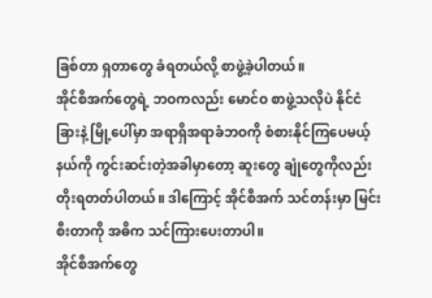ခြစ်တာ ရှတာတွေ ခံရတယ်လို့ စာဖွဲ့ခဲ့ပါတယ်။
အိုင်စီအက်တွေရဲ့ ဘဝကလည်း မောင်ဝ စာဖွဲ့သလိုပဲ နိုင်ငံခြားနဲ့ မြို့ပေါ်မှာ အရာရှိအရာခံဘဝကို စံစားနိုင်ကြပေမယ့် နယ်ကို ကွင်းဆင်းတဲ့အခါမှာတော့ ဆူးတွေ ချုံတွေကိုလည်း တိုးရတတ်ပါတယ်။ ဒါကြောင့် အိုင်စီအက် သင်တန်းမှာ မြင်းစီးတာကို အဓိက သင်ကြားပေးတာပါ။
အိုင်စီအက်တွေ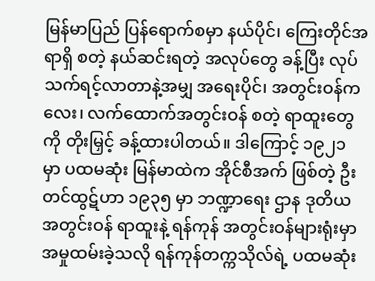မြန်မာပြည် ပြန်ရောက်စမှာ နယ်ပိုင်၊ ကြေးတိုင်အရာရှိ စတဲ့ နယ်ဆင်းရတဲ့ အလုပ်တွေ ခန့်ပြီး လုပ်သက်ရင့်လာတာနဲ့အမျှ အရေးပိုင်၊ အတွင်းဝန်ကလေး၊ လက်ထောက်အတွင်းဝန် စတဲ့ ရာထူးတွေကို တိုးမြှင့် ခန့်ထားပါတယ်။ ဒါကြောင့် ၁၉၂၁ မှာ ပထမဆုံး မြန်မာထဲက အိုင်စီအက် ဖြစ်တဲ့ ဦးတင်ထွဋ်ဟာ ၁၉၃၅ မှာ ဘဏ္ဍာရေး ဌာန ဒုတိယ အတွင်းဝန် ရာထူးနဲ့ ရန်ကုန် အတွင်းဝန်များရုံးမှာ အမှုထမ်းခဲ့သလို ရန်ကုန်တက္ကသိုလ်ရဲ့ ပထမဆုံး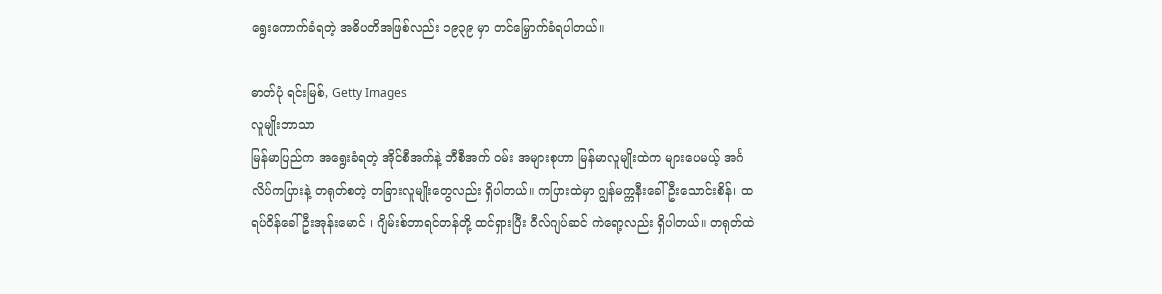ရွေးကောက်ခံရတဲ့ အဓိပတိအဖြစ်လည်း ၁၉၃၉ မှာ တင်မြှောက်ခံရပါတယ်။

ဓာတ်ပုံ ရင်းမြစ်, Getty Images
လူမျိုးဘာသာ
မြန်မာပြည်က အရွေးခံရတဲ့ အိုင်စီအက်နဲ့ ဘီစီအက် ဝမ်း အများစုဟာ မြန်မာလူမျိုးထဲက များပေမယ့် အင်္ဂလိပ်ကပြားနဲ့ တရုတ်စတဲ့ တခြားလူမျိုးတွေလည်း ရှိပါတယ်။ ကပြားထဲမှာ ဂျွန်မက္ကနီးခေါ် ဦးသောင်းစိန်၊ ထရပ်ဝိန်ခေါ် ဦးအုန်းမောင် ၊ ဂျိမ်းစ်ဘာရင်တန်တို့ ထင်ရှားပြီး ဝီလ်ဂျပ်ဆင် ကဲရော့လည်း ရှိပါတယ်။ တရုတ်ထဲ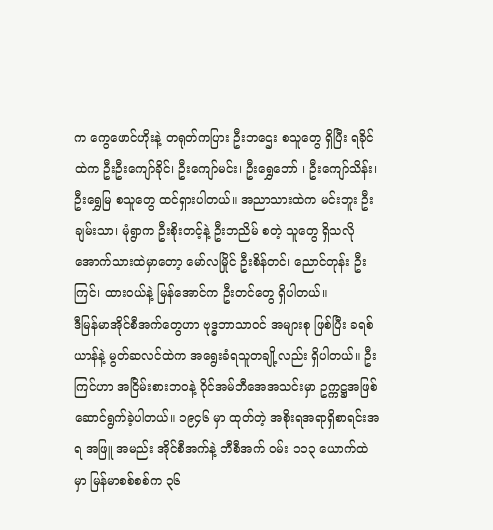က ကွေဖောင်ဟိုးနဲ့ တရုတ်ကပြား ဦးဘဌေး စသူတွေ ရှိပြီး ရခိုင်ထဲက ဦးဦးကျော်ခိုင်၊ ဦးကျော်မင်း၊ ဦးရွှေဘော် ၊ ဦးကျော်သိန်း၊ ဦးရွှေမြ စသူတွေ ထင်ရှားပါတယ်။ အညာသားထဲက မင်းဘူး ဦးချမ်းသာ၊ မုံရွာက ဦးစိုးတင့်နဲ့ ဦးဘညိမ် စတဲ့ သူတွေ ရှိသလို အောက်သားထဲမှာတော့ မော်လမြိုင် ဦးစိန်တင်၊ ညောင်တုန်း ဦးကြင်၊ ထားဝယ်နဲ့ မြန်အောင်က ဦးတင်တွေ ရှိပါတယ်။
ဒီမြန်မာအိုင်စီအက်တွေဟာ ဗုဒ္ဓဘာသာဝင် အများစု ဖြစ်ပြီး ခရစ်ယာန်နဲ့ မွတ်ဆလင်ထဲက အရွေးခံရသူတချို့လည်း ရှိပါတယ်။ ဦးကြင်ဟာ အငြိမ်းစားဘဝနဲ့ ဝိုင်အမ်ဘီအေအသင်းမှာ ဥက္ကဋ္ဌအဖြစ် ဆောင်ရွက်ခဲ့ပါတယ်။ ၁၉၄၆ မှာ ထုတ်တဲ့ အစိုးရအရာရှိစာရင်းအရ အဖြူ အမည်း အိုင်စီအက်နဲ့ ဘီစီအက် ဝမ်း ၁၁၃ ယောက်ထဲမှာ မြန်မာစစ်စစ်က ၃၆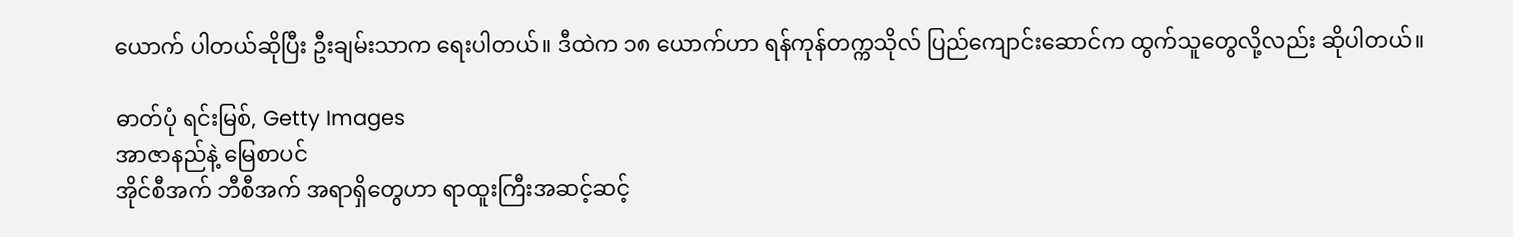ယောက် ပါတယ်ဆိုပြီး ဦးချမ်းသာက ရေးပါတယ်။ ဒီထဲက ၁၈ ယောက်ဟာ ရန်ကုန်တက္ကသိုလ် ပြည်ကျောင်းဆောင်က ထွက်သူတွေလို့လည်း ဆိုပါတယ်။

ဓာတ်ပုံ ရင်းမြစ်, Getty Images
အာဇာနည်နဲ့ မြေစာပင်
အိုင်စီအက် ဘီစီအက် အရာရှိတွေဟာ ရာထူးကြီးအဆင့်ဆင့်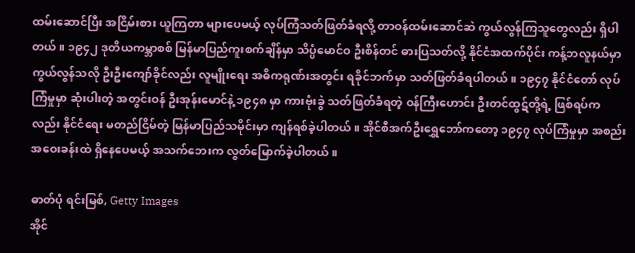ထမ်းဆောင်ပြီး အငြိမ်းစား ယူကြတာ များပေမယ့် လုပ်ကြံသတ်ဖြတ်ခံရလို့ တာဝန်ထမ်းဆောင်ဆဲ ကွယ်လွန်ကြသူတွေလည်း ရှိပါတယ်။ ၁၉၄၂ ဒုတိယကမ္ဘာစစ် မြန်မာပြည်ကူးစက်ချိန်မှာ သိပ္ပံမောင်ဝ ဦးစိန်တင် ဓားပြသတ်လို့ နိုင်ငံအထက်ပိုင်း ကန့်ဘလူနယ်မှာ ကွယ်လွန်သလို ဦးဦးကျော်ခိုင်လည်း လူမျိုးရေး အဓိကရုဏ်းအတွင်း ရခိုင်ဘက်မှာ သတ်ဖြတ်ခံရပါတယ်။ ၁၉၄၇ နိုင်ငံတော် လုပ်ကြံမှုမှာ ဆုံးပါးတဲ့ အတွင်းဝန် ဦးအုန်းမောင်နဲ့ ၁၉၄၈ မှာ ကားဗုံးခွဲ သတ်ဖြတ်ခံရတဲ့ ဝန်ကြီးဟောင်း ဦးတင်ထွဋ်တို့ရဲ့ ဖြစ်ရပ်ကလည်း နိုင်ငံရေး မတည်ငြိမ်တဲ့ မြန်မာပြည်သမိုင်းမှာ ကျန်ရစ်ခဲ့ပါတယ်။ အိုင်စီအက်ဦးရွှေဘော်ကတော့ ၁၉၄၇ လုပ်ကြံမှုမှာ အစည်းအဝေးခန်းထဲ ရှိနေပေမယ့် အသက်ဘေးက လွတ်မြောက်ခဲ့ပါတယ်။

ဓာတ်ပုံ ရင်းမြစ်, Getty Images
အိုင်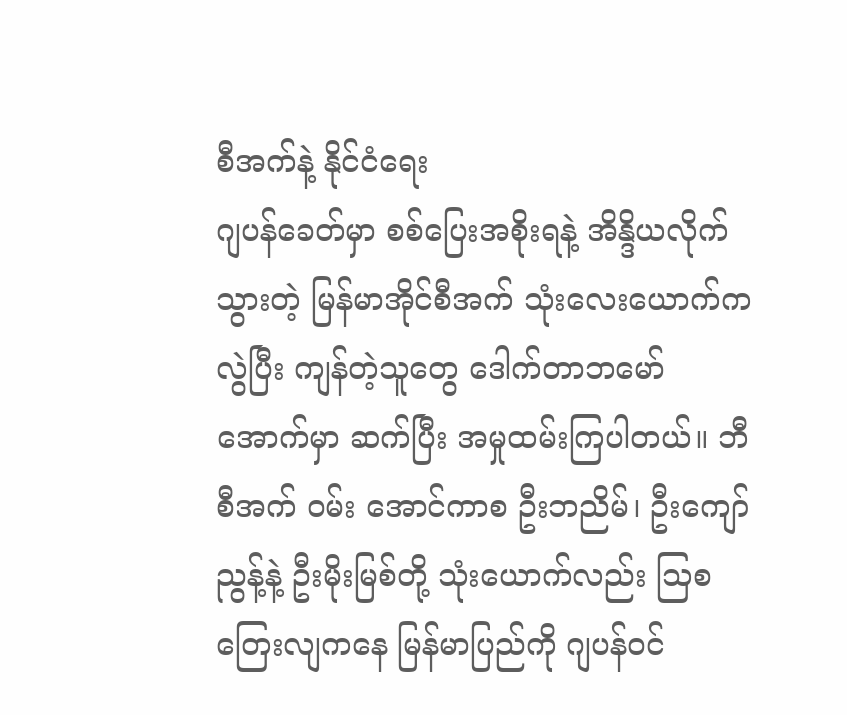စီအက်နဲ့ နိုင်ငံရေး
ဂျပန်ခေတ်မှာ စစ်ပြေးအစိုးရနဲ့ အိန္ဒိယလိုက်သွားတဲ့ မြန်မာအိုင်စီအက် သုံးလေးယောက်က လွဲပြီး ကျန်တဲ့သူတွေ ဒေါက်တာဘမော်အောက်မှာ ဆက်ပြီး အမှုထမ်းကြပါတယ်။ ဘီစီအက် ဝမ်း အောင်ကာစ ဦးဘညိမ်၊ ဦးကျော်ညွန့်နဲ့ ဦးမိုးမြစ်တို့ သုံးယောက်လည်း သြစတြေးလျကနေ မြန်မာပြည်ကို ဂျပန်ဝင်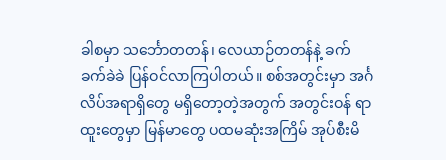ခါစမှာ သင်္ဘောတတန်၊ လေယာဉ်တတန်နဲ့ ခက်ခက်ခဲခဲ ပြန်ဝင်လာကြပါတယ်။ စစ်အတွင်းမှာ အင်္ဂလိပ်အရာရှိတွေ မရှိတော့တဲ့အတွက် အတွင်းဝန် ရာထူးတွေမှာ မြန်မာတွေ ပထမဆုံးအကြိမ် အုပ်စီးမိ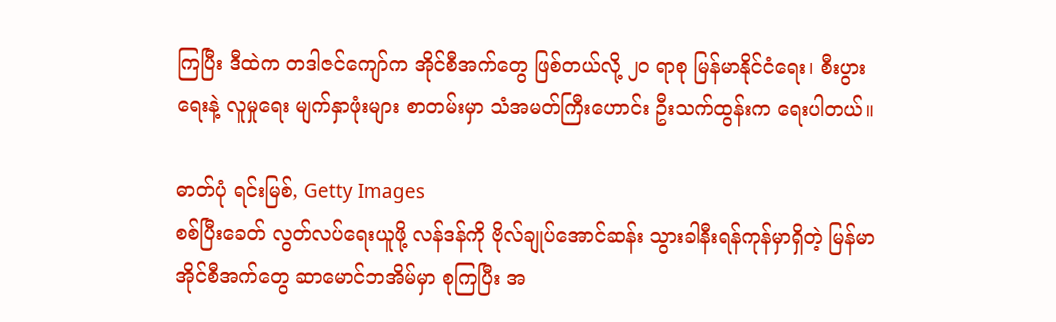ကြပြီး ဒီထဲက တဒါဇင်ကျော်က အိုင်စီအက်တွေ ဖြစ်တယ်လို့ ၂ဝ ရာစု မြန်မာနိုင်ငံရေး၊ စီးပွားရေးနဲ့ လူမှုရေး မျက်နှာဖုံးများ စာတမ်းမှာ သံအမတ်ကြီးဟောင်း ဦးသက်ထွန်းက ရေးပါတယ်။

ဓာတ်ပုံ ရင်းမြစ်, Getty Images
စစ်ပြီးခေတ် လွတ်လပ်ရေးယူဖို့ လန်ဒန်ကို ဗိုလ်ချုပ်အောင်ဆန်း သွားခါနီးရန်ကုန်မှာရှိတဲ့ မြန်မာအိုင်စီအက်တွေ ဆာမောင်ဘအိမ်မှာ စုကြပြီး အ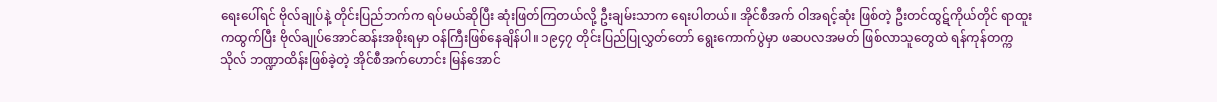ရေးပေါ်ရင် ဗိုလ်ချုပ်နဲ့ တိုင်းပြည်ဘက်က ရပ်မယ်ဆိုပြီး ဆုံးဖြတ်ကြတယ်လို့ ဦးချမ်းသာက ရေးပါတယ်။ အိုင်စီအက် ဝါအရင့်ဆုံး ဖြစ်တဲ့ ဦးတင်ထွဋ်ကိုယ်တိုင် ရာထူးကထွက်ပြီး ဗိုလ်ချုပ်အောင်ဆန်းအစိုးရမှာ ဝန်ကြီးဖြစ်နေချိန်ပါ။ ၁၉၄၇ တိုင်းပြည်ပြုလွှတ်တော် ရွေးကောက်ပွဲမှာ ဖဆပလအမတ် ဖြစ်လာသူတွေထဲ ရန်ကုန်တက္ကသိုလ် ဘဏ္ဍာထိန်းဖြစ်ခဲ့တဲ့ အိုင်စီအက်ဟောင်း မြန်အောင်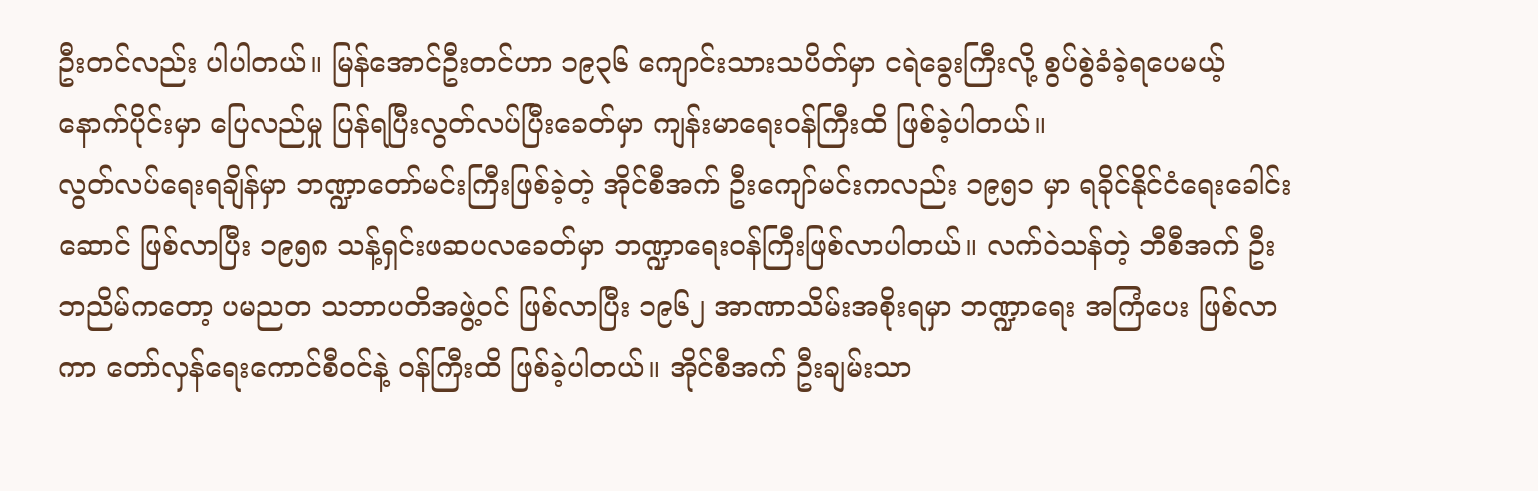ဦးတင်လည်း ပါပါတယ်။ မြန်အောင်ဦးတင်ဟာ ၁၉၃၆ ကျောင်းသားသပိတ်မှာ ငရဲခွေးကြီးလို့ စွပ်စွဲခံခဲ့ရပေမယ့် နောက်ပိုင်းမှာ ပြေလည်မှု ပြန်ရပြီးလွတ်လပ်ပြီးခေတ်မှာ ကျန်းမာရေးဝန်ကြီးထိ ဖြစ်ခဲ့ပါတယ်။
လွတ်လပ်ရေးရချိန်မှာ ဘဏ္ဍာတော်မင်းကြီးဖြစ်ခဲ့တဲ့ အိုင်စီအက် ဦးကျော်မင်းကလည်း ၁၉၅၁ မှာ ရခိုင်နိုင်ငံရေးခေါင်းဆောင် ဖြစ်လာပြီး ၁၉၅၈ သန့်ရှင်းဖဆပလခေတ်မှာ ဘဏ္ဍာရေးဝန်ကြီးဖြစ်လာပါတယ်။ လက်ဝဲသန်တဲ့ ဘီစီအက် ဦးဘညိမ်ကတော့ ပမညတ သဘာပတိအဖွဲ့ဝင် ဖြစ်လာပြီး ၁၉၆၂ အာဏာသိမ်းအစိုးရမှာ ဘဏ္ဍာရေး အကြံပေး ဖြစ်လာကာ တော်လှန်ရေးကောင်စီဝင်နဲ့ ဝန်ကြီးထိ ဖြစ်ခဲ့ပါတယ်။ အိုင်စီအက် ဦးချမ်းသာ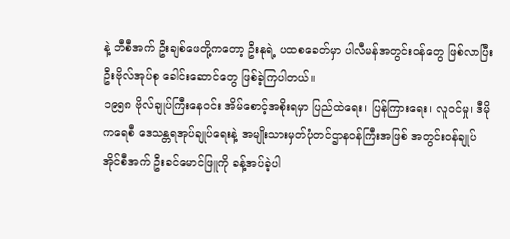နဲ့ ဘီစီအက် ဦးချစ်ဖေတို့ကတော့ ဦးနုရဲ့ ပထစခေတ်မှာ ပါလီမန်အတွင်းဝန်တွေ ဖြစ်လာပြီး ဦးဗိုလ်အုပ်စု ခေါင်းဆောင်တွေ ဖြစ်ခဲ့ကြပါတယ်။
၁၉၅၈ ဗိုလ်ချုပ်ကြီးနေဝင်း အိမ်စောင့်အစိုးရမှာ ပြည်ထဲရေး၊ ပြန်ကြားရေး၊ လူဝင်မှု၊ ဒီမိုကရေစီ ဒေသန္တရအုပ်ချုပ်ရေးနဲ့ အမျိုးသားမှတ်ပုံတင်ဌာနဝန်ကြီးအဖြစ် အတွင်းဝန်ချုပ် အိုင်စီအက် ဦးခင်မောင်ဖြူကို ခန့်အပ်ခဲ့ပါ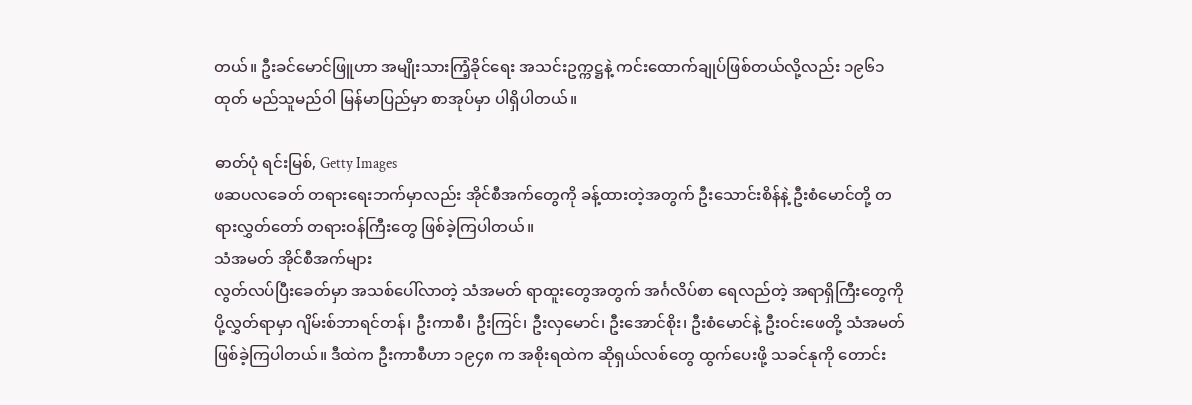တယ်။ ဦးခင်မောင်ဖြူဟာ အမျိုးသားကြံ့ခိုင်ရေး အသင်းဥက္ကဋ္ဌနဲ့ ကင်းထောက်ချုပ်ဖြစ်တယ်လို့လည်း ၁၉၆၁ ထုတ် မည်သူမည်ဝါ မြန်မာပြည်မှာ စာအုပ်မှာ ပါရှိပါတယ်။

ဓာတ်ပုံ ရင်းမြစ်, Getty Images
ဖဆပလခေတ် တရားရေးဘက်မှာလည်း အိုင်စီအက်တွေကို ခန့်ထားတဲ့အတွက် ဦးသောင်းစိန်နဲ့ ဦးစံမောင်တို့ တရားလွှတ်တော် တရားဝန်ကြီးတွေ ဖြစ်ခဲ့ကြပါတယ်။
သံအမတ် အိုင်စီအက်များ
လွတ်လပ်ပြီးခေတ်မှာ အသစ်ပေါ်လာတဲ့ သံအမတ် ရာထူးတွေအတွက် အင်္ဂလိပ်စာ ရေလည်တဲ့ အရာရှိကြီးတွေကို ပို့လွှတ်ရာမှာ ဂျိမ်းစ်ဘာရင်တန်၊ ဦးကာစီ၊ ဦးကြင်၊ ဦးလှမောင်၊ ဦးအောင်စိုး၊ ဦးစံမောင်နဲ့ ဦးဝင်းဖေတို့ သံအမတ် ဖြစ်ခဲ့ကြပါတယ်။ ဒီထဲက ဦးကာစီဟာ ၁၉၄၈ က အစိုးရထဲက ဆိုရှယ်လစ်တွေ ထွက်ပေးဖို့ သခင်နုကို တောင်း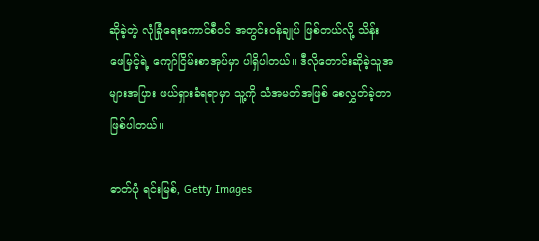ဆိုခဲ့တဲ့ လုံခြုံရေးကောင်စီဝင် အတွင်းဝန်ချုပ် ဖြစ်တယ်လို့ သိန်းဖေမြင့်ရဲ့ ကျော်ငြိမ်းစာအုပ်မှာ ပါရှိပါတယ်။ ဒီလိုတောင်းဆိုခဲ့သူအများအပြား ဖယ်ရှားခံရရာမှာ သူ့ကို သံအမတ်အဖြစ် စေလွှတ်ခဲ့တာ ဖြစ်ပါတယ်။

ဓာတ်ပုံ ရင်းမြစ်, Getty Images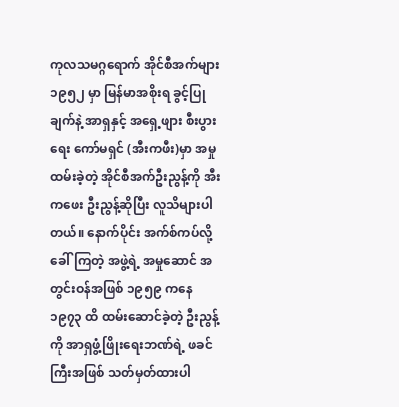ကုလသမဂ္ဂရောက် အိုင်စီအက်များ
၁၉၅၂ မှာ မြန်မာအစိုးရ ခွင့်ပြုချက်နဲ့ အာရှနှင့် အရှေ့ဖျား စီးပွားရေး ကော်မရှင် (အီးကဖီး)မှာ အမှုထမ်းခဲ့တဲ့ အိုင်စီအက်ဦးညွန့်ကို အီးကဖေး ဦးညွန့်ဆိုပြီး လူသိများပါတယ်။ နောက်ပိုင်း အက်စ်ကပ်လို့ ခေါ်ကြတဲ့ အဖွဲ့ရဲ့ အမှုဆောင် အတွင်းဝန်အဖြစ် ၁၉၅၉ ကနေ ၁၉၇၃ ထိ ထမ်းဆောင်ခဲ့တဲ့ ဦးညွန့်ကို အာရှဖွံ့ဖြိုးရေးဘဏ်ရဲ့ ဖခင်ကြီးအဖြစ် သတ်မှတ်ထားပါ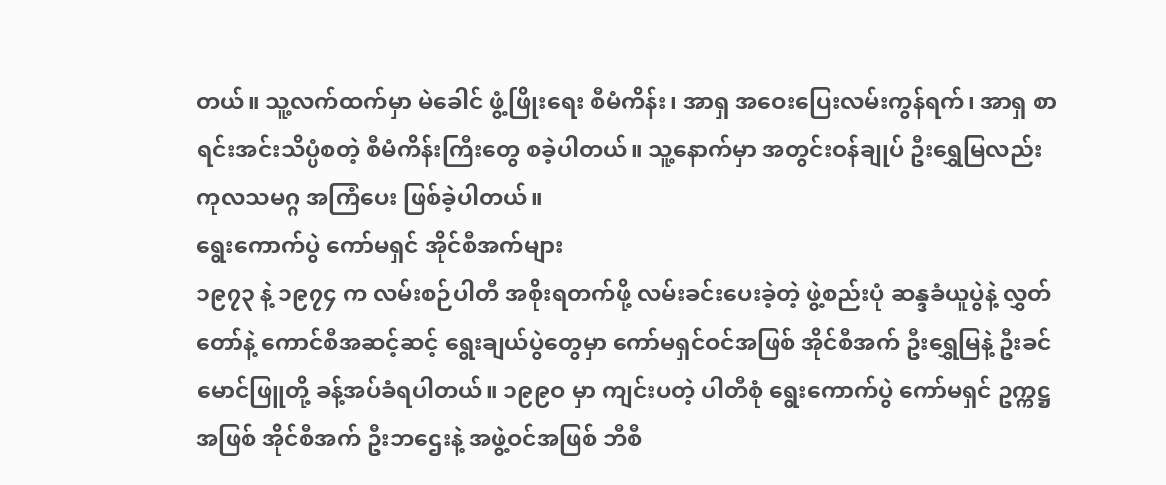တယ်။ သူ့လက်ထက်မှာ မဲခေါင် ဖွံ့ဖြိုးရေး စီမံကိန်း၊ အာရှ အဝေးပြေးလမ်းကွန်ရက်၊ အာရှ စာရင်းအင်းသိပ္ပံစတဲ့ စီမံကိန်းကြီးတွေ စခဲ့ပါတယ်။ သူ့နောက်မှာ အတွင်းဝန်ချုပ် ဦးရွှေမြလည်း ကုလသမဂ္ဂ အကြံပေး ဖြစ်ခဲ့ပါတယ်။
ရွေးကောက်ပွဲ ကော်မရှင် အိုင်စီအက်များ
၁၉၇၃ နဲ့ ၁၉၇၄ က လမ်းစဉ်ပါတီ အစိုးရတက်ဖို့ လမ်းခင်းပေးခဲ့တဲ့ ဖွဲ့စည်းပုံ ဆန္ဒခံယူပွဲနဲ့ လွှတ်တော်နဲ့ ကောင်စီအဆင့်ဆင့် ရွေးချယ်ပွဲတွေမှာ ကော်မရှင်ဝင်အဖြစ် အိုင်စီအက် ဦးရွှေမြနဲ့ ဦးခင်မောင်ဖြူတို့ ခန့်အပ်ခံရပါတယ်။ ၁၉၉ဝ မှာ ကျင်းပတဲ့ ပါတီစုံ ရွေးကောက်ပွဲ ကော်မရှင် ဥက္ကဋ္ဌအဖြစ် အိုင်စီအက် ဦးဘဌေးနဲ့ အဖွဲ့ဝင်အဖြစ် ဘီစီ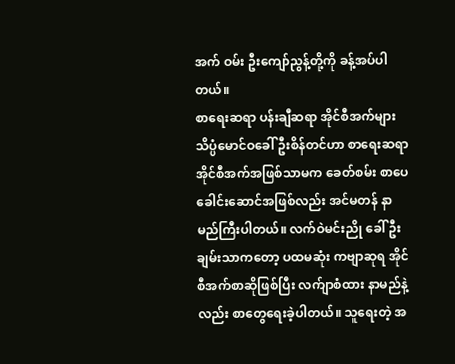အက် ဝမ်း ဦးကျော်ညွန့်တို့ကို ခန့်အပ်ပါတယ်။
စာရေးဆရာ ပန်းချီဆရာ အိုင်စီအက်များ
သိပ္ပံမောင်ဝခေါ် ဦးစိန်တင်ဟာ စာရေးဆရာအိုင်စီအက်အဖြစ်သာမက ခေတ်စမ်း စာပေ ခေါင်းဆောင်အဖြစ်လည်း အင်မတန် နာမည်ကြီးပါတယ်။ လက်ဝဲမင်းညို ခေါ် ဦးချမ်းသာကတော့ ပထမဆုံး ကဗျာဆုရ အိုင်စီအက်စာဆိုဖြစ်ပြီး လက်ျာစံထား နာမည်နဲ့လည်း စာတွေရေးခဲ့ပါတယ်။ သူရေးတဲ့ အ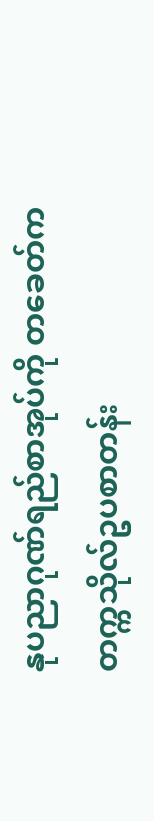နုပညာဂုဏ်ရည်စာအုပ်ကို တခေတ်က တက္ကသိုလ်ဥပစာတန်း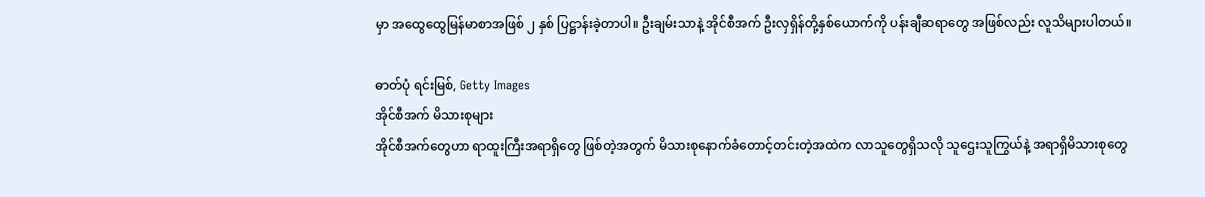မှာ အထွေထွေမြန်မာစာအဖြစ် ၂ နှစ် ပြဋ္ဌာန်းခဲ့တာပါ။ ဦးချမ်းသာနဲ့ အိုင်စီအက် ဦးလှရှိန်တို့နှစ်ယောက်ကို ပန်းချီဆရာတွေ အဖြစ်လည်း လူသိများပါတယ်။

ဓာတ်ပုံ ရင်းမြစ်, Getty Images
အိုင်စီအက် မိသားစုများ
အိုင်စီအက်တွေဟာ ရာထူးကြီးအရာရှိတွေ ဖြစ်တဲ့အတွက် မိသားစုနောက်ခံတောင့်တင်းတဲ့အထဲက လာသူတွေရှိသလို သူဌေးသူကြွယ်နဲ့ အရာရှိမိသားစုတွေ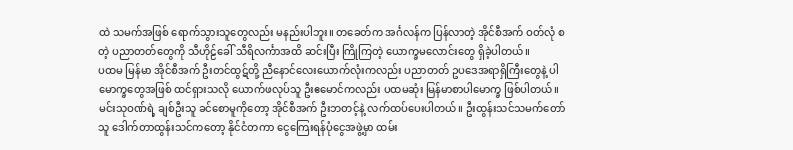ထဲ သမက်အဖြစ် ရောက်သွားသူတွေလည်း မနည်းပါဘူး။ တခေတ်က အင်္ဂလန်က ပြန်လာတဲ့ အိုင်စီအက် ဝတ်လုံ စတဲ့ ပညာတတ်တွေကို သီဟိုဠ်ခေါ် သီရိလင်္ကာအထိ ဆင်းပြီး ကြိုကြတဲ့ ယောက္ခမလောင်းတွေ ရှိခဲ့ပါတယ်။
ပထမ မြန်မာ အိုင်စီအက် ဦးတင်ထွဋ်တို့ ညီနောင်လေးယောက်လုံးကလည်း ပညာတတ် ဥပဒေအရာရှိကြီးတွေနဲ့ ပါမောက္ခတွေအဖြစ် ထင်ရှားသလို ယောက်ဖလုပ်သူ ဦးဧမောင်ကလည်း ပထမဆုံး မြန်မာစာပါမောက္ခ ဖြစ်ပါတယ်။ မင်းသုဝဏ်ရဲ့ ချစ်ဦးသူ ခင်စောမူကိုတော့ အိုင်စီအက် ဦးဘတင့်နဲ့ လက်ထပ်ပေးပါတယ်။ ဦးထွန်းသင်သမက်တော်သူ ဒေါက်တာထွန်းသင်ကတော့ နိုင်ငံတကာ ငွေကြေးရန်ပုံငွေအဖွဲ့မှာ ထမ်း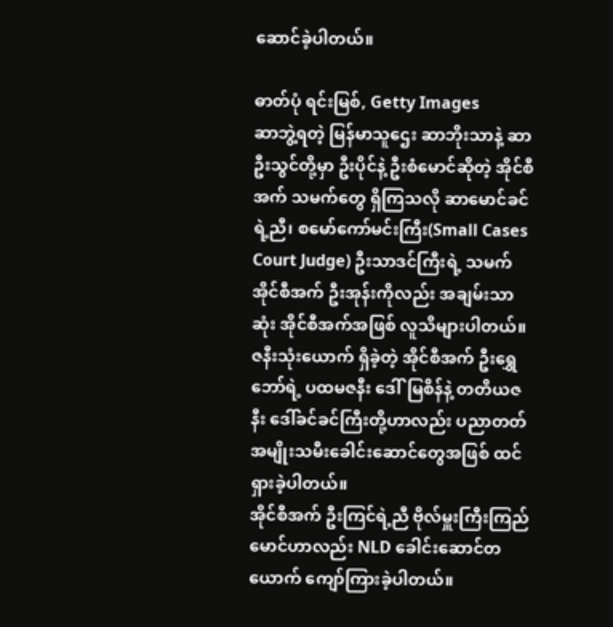ဆောင်ခဲ့ပါတယ်။

ဓာတ်ပုံ ရင်းမြစ်, Getty Images
ဆာဘွဲ့ရတဲ့ မြန်မာသူဌေး ဆာဘိုးသာနဲ့ ဆာဦးသွင်တို့မှာ ဦးပိုင်နဲ့ ဦးစံမောင်ဆိုတဲ့ အိုင်စီအက် သမက်တွေ ရှိကြသလို ဆာမောင်ခင်ရဲ့ညီ၊ စမော်ကော်မင်းကြီး(Small Cases Court Judge) ဦးသာဒင်ကြီးရဲ့ သမက် အိုင်စီအက် ဦးအုန်းကိုလည်း အချမ်းသာဆုံး အိုင်စီအက်အဖြစ် လူသိများပါတယ်။
ဇနီးသုံးယောက် ရှိခဲ့တဲ့ အိုင်စီအက် ဦးရွှေဘော်ရဲ့ ပထမဇနီး ဒေါ်မြစိန်နဲ့ တတိယဇနီး ဒေါ်ခင်ခင်ကြီးတို့ဟာလည်း ပညာတတ် အမျိုးသမီးခေါင်းဆောင်တွေအဖြစ် ထင်ရှားခဲ့ပါတယ်။
အိုင်စီအက် ဦးကြင်ရဲ့ညီ ဗိုလ်မှူးကြီးကြည်မောင်ဟာလည်း NLD ခေါင်းဆောင်တယောက် ကျော်ကြားခဲ့ပါတယ်။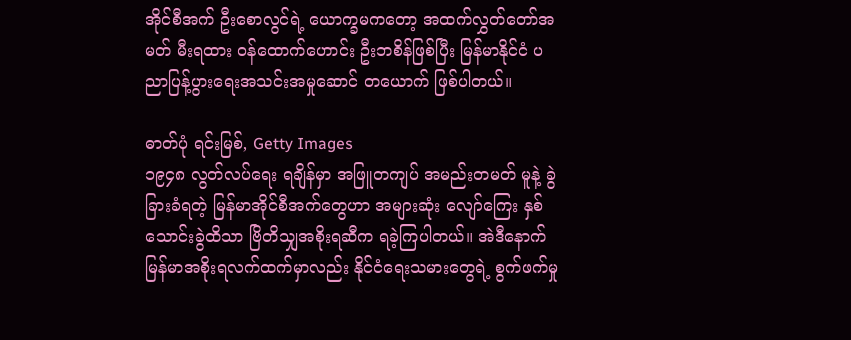အိုင်စီအက် ဦးစောလွင်ရဲ့ ယောက္ခမကတော့ အထက်လွှတ်တော်အမတ် မီးရထား ဝန်ထောက်ဟောင်း ဦးဘစိန်ဖြစ်ပြီး မြန်မာနိုင်ငံ ပညာပြန့်ပွားရေးအသင်းအမှုဆောင် တယောက် ဖြစ်ပါတယ်။

ဓာတ်ပုံ ရင်းမြစ်, Getty Images
၁၉၄၈ လွတ်လပ်ရေး ရချိန်မှာ အဖြူတကျပ် အမည်းတမတ် မူနဲ့ ခွဲခြားခံရတဲ့ မြန်မာအိုင်စီအက်တွေဟာ အများဆုံး လျော်ကြေး နှစ်သောင်းခွဲထိသာ ဗြိတိသျှအစိုးရဆီက ရခဲ့ကြပါတယ်။ အဲဒီနောက် မြန်မာအစိုးရလက်ထက်မှာလည်း နိုင်ငံရေးသမားတွေရဲ့ စွက်ဖက်မှု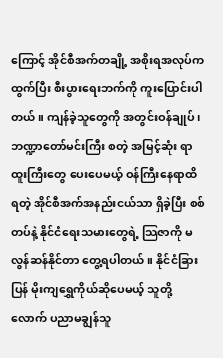ကြောင့် အိုင်စီအက်တချို့ အစိုးရအလုပ်ကထွက်ပြီး စီးပွားရေးဘက်ကို ကူးပြောင်းပါတယ်။ ကျန်ခဲ့သူတွေကို အတွင်းဝန်ချုပ်၊ ဘဏ္ဍာတော်မင်းကြီး စတဲ့ အမြင့်ဆုံး ရာထူးကြီးတွေ ပေးပေမယ့် ဝန်ကြီးနေရာထိ ရတဲ့ အိုင်စီအက်အနည်းငယ်သာ ရှိခဲ့ပြီး စစ်တပ်နဲ့ နိုင်ငံရေးသမားတွေရဲ့ သြဇာကို မလွန်ဆန်နိုင်တာ တွေ့ရပါတယ်။ နိုင်ငံခြားပြန် မိုးကျရွှေကိုယ်ဆိုပေမယ့် သူတို့လောက် ပညာမချွန်သူ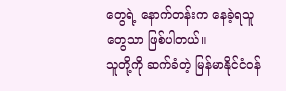တွေရဲ့ နောက်တန်းက နေခဲ့ရသူတွေသာ ဖြစ်ပါတယ်။
သူတို့ကို ဆက်ခံတဲ့ မြန်မာနိုင်ငံဝန်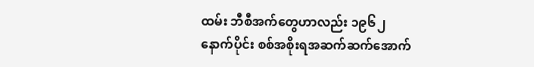ထမ်း ဘီစီအက်တွေဟာလည်း ၁၉၆၂ နောက်ပိုင်း စစ်အစိုးရအဆက်ဆက်အောက်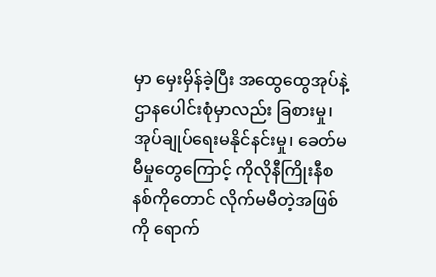မှာ မှေးမှိန်ခဲ့ပြီး အထွေထွေအုပ်နဲ့ ဌာနပေါင်းစုံမှာလည်း ခြစားမှု၊ အုပ်ချုပ်ရေးမနိုင်နင်းမှု၊ ခေတ်မမီမှုတွေကြောင့် ကိုလိုနီကြိုးနီစနစ်ကိုတောင် လိုက်မမီတဲ့အဖြစ်ကို ရောက်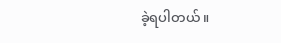ခဲ့ရပါတယ်။